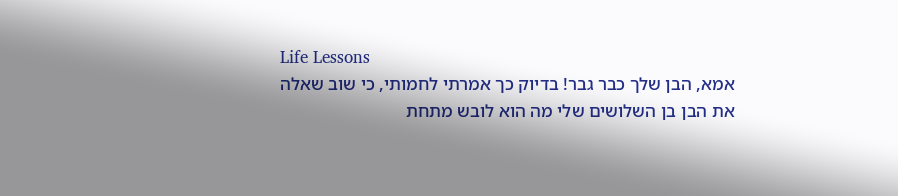Life Lessons
אמא, הבן שלך כבר גבר! בדיוק כך אמרתי לחמותי, כי שוב שאלה את הבן בן השלושים שלי מה הוא לובש מתחת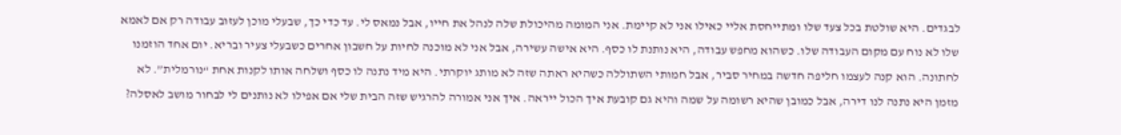לבגדים. היא שולטת בכל צעד שלו ומתייחסת אליי כאילו אני לא קיימת. אני המומה מהיכולת שלה לנהל את חייו, אבל נמאס לי. עד כדי כך, שבעלי מוכן לעזוב עבודה רק אם לאמא שלו לא נוח עם מקום העבודה שלו. כשהוא מחפש עבודה, היא נותנת לו כסף. היא אישה עשירה, אבל אני לא מוכנה לחיות על חשבון אחרים כשבעלי צעיר ובריא. יום אחד הוזמנו לחתונה. הוא קנה לעצמו חליפה חדשה במחיר סביר, אבל חמותי השתוללה כשהיא ראתה שזה לא מותג יוקרתי. היא מיד נתנה לו כסף ושלחה אותו לקנות אחת “נורמלית”. לא מזמן היא נתנה לנו דירה, אבל כמובן שהיא רשומה על שמה והיא גם קובעת איך הכול ייראה. איך אני אמורה להרגיש שזה הבית שלי אם אפילו לא נותנים לי לבחור מושב לאסלה?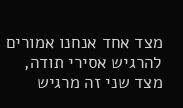מצד אחד אנחנו אמורים להרגיש אסירי תודה, מצד שני זה מרגיש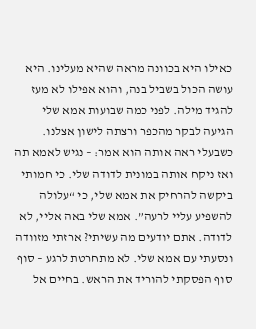כאילו היא בכוונה מראה שהיא מעלינו. היא עושה הכול בשביל בנה, והוא אפילו לא מעז להגיד מילה. לפני כמה שבועות אמא שלי הגיעה לבקר מהכפר ורצתה לישון אצלנו. כשבעלי ראה אותה הוא אמר: – נגיש לאמא תה ואז ניקח אותה במונית לדודה שלי. כי חמותי ביקשה להרחיק את אמא שלי, כי “עלולה להשפיע עליי לרעה”. אמא שלי באה אליי, לא לדודה. אתם יודעים מה עשיתי? ארזתי מזוודה ונסעתי עם אמא שלי. לא מתחרטת לרגע – סוף סוף הפסקתי להוריד את הראש. בחיים אל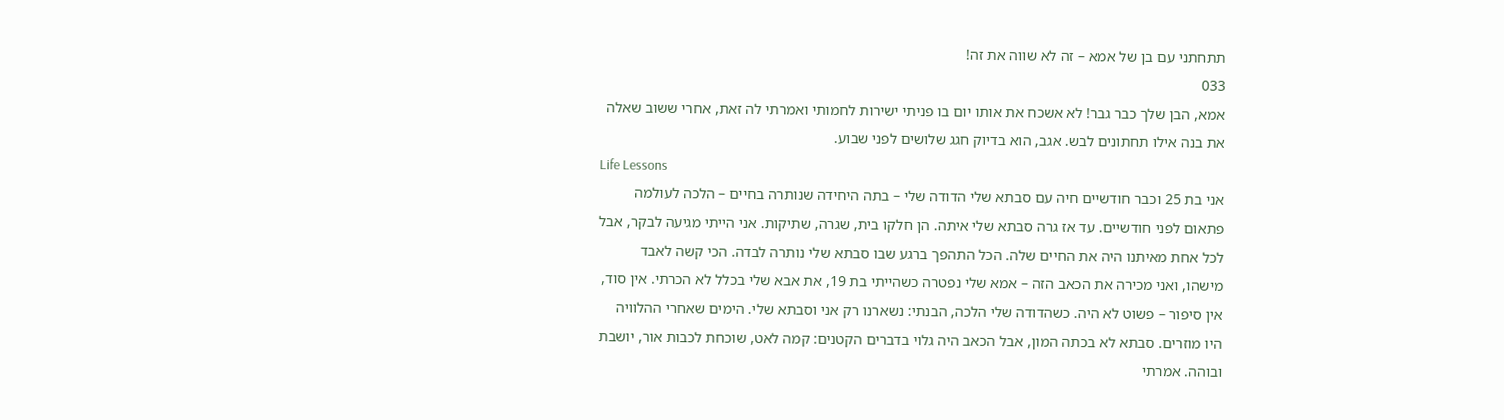תתחתני עם בן של אמא – זה לא שווה את זה!
033
אמא, הבן שלך כבר גבר! לא אשכח את אותו יום בו פניתי ישירות לחמותי ואמרתי לה זאת, אחרי ששוב שאלה את בנה אילו תחתונים לבש. אגב, הוא בדיוק חגג שלושים לפני שבוע.
Life Lessons
אני בת 25 וכבר חודשיים חיה עם סבתא שלי הדודה שלי – בתה היחידה שנותרה בחיים – הלכה לעולמה פתאום לפני חודשיים. עד אז גרה סבתא שלי איתה. הן חלקו בית, שגרה, שתיקות. אני הייתי מגיעה לבקר, אבל לכל אחת מאיתנו היה את החיים שלה. הכל התהפך ברגע שבו סבתא שלי נותרה לבדה. הכי קשה לאבד מישהו, ואני מכירה את הכאב הזה – אמא שלי נפטרה כשהייתי בת 19, את אבא שלי בכלל לא הכרתי. אין סוד, אין סיפור – פשוט לא היה. כשהדודה שלי הלכה, הבנתי: נשארנו רק אני וסבתא שלי. הימים שאחרי ההלוויה היו מוזרים. סבתא לא בכתה המון, אבל הכאב היה גלוי בדברים הקטנים: קמה לאט, שוכחת לכבות אור, יושבת ובוהה. אמרתי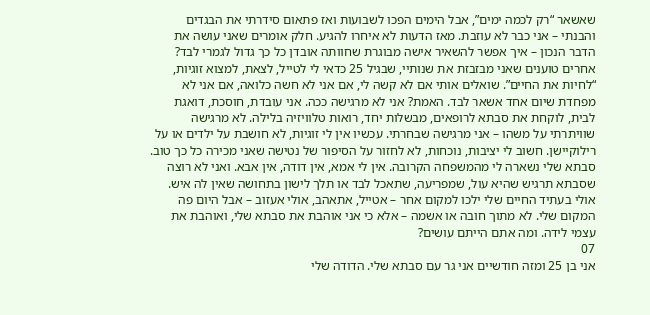שאשאר “רק לכמה ימים”, אבל הימים הפכו לשבועות ואז פתאום סידרתי את הבגדים והבנתי – אני כבר לא עוזבת. מאז הדעות לא איחרו להגיע. חלק אומרים שאני עושה את הדבר הנכון – איך אפשר להשאיר אישה מבוגרת שחוותה אובדן כל כך גדול לגמרי לבד? אחרים טוענים שאני מבזבזת את שנותיי, שבגיל 25 כדאי לי לטייל, לצאת, למצוא זוגיות, “לחיות את החיים”. שואלים אותי אם לא קשה לי, אם אני לא חשה כלואה, אם אני לא מפחדת שיום אחד אשאר לבד. האמת? אני לא מרגישה ככה. אני עובדת, חוסכת, דואגת לבית, לוקחת את סבתא לרופאים, מבשלות יחד, רואות טלוויזיה בלילה. לא מרגישה שוויתרתי על משהו – אני מרגישה שבחרתי. עכשיו אין לי זוגיות, לא חושבת על ילדים או על רילוקיישן. חשוב לי יציבות, נוכחות, לא לחזור על הסיפור של נטישה שאני מכירה כל כך טוב. סבתא שלי נשארה לי מהמשפחה הקרובה. אין לי אמא, אין דודה, אין אבא. ואני לא רוצה שסבתא תרגיש שהיא עול, שמפריעה, שתאכל לבד או תלך לישון בתחושה שאין לה איש. אולי בעתיד החיים שלי ילכו למקום אחר – אטייל, אתאהב, אולי אעזוב – אבל היום פה המקום שלי. לא מתוך חובה או אשמה – אלא כי אני אוהבת את סבתא שלי, ואוהבת את עצמי לידה. ומה אתם הייתם עושים?
07
אני בן 25 ומזה חודשיים אני גר עם סבתא שלי. הדודה שלי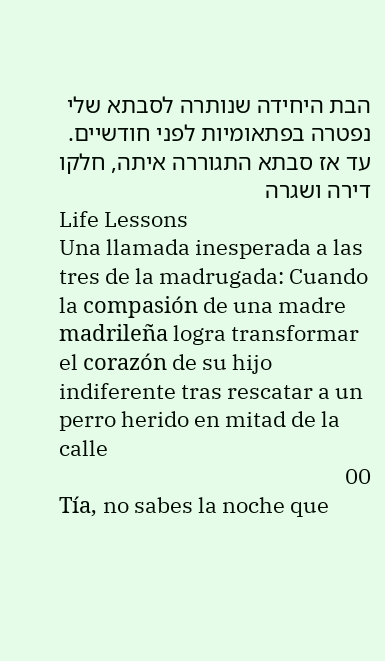הבת היחידה שנותרה לסבתא שלי נפטרה בפתאומיות לפני חודשיים. עד אז סבתא התגוררה איתה, חלקו דירה ושגרה
Life Lessons
Una llamada inesperada a las tres de la madrugada: Cuando la compasión de una madre madrileña logra transformar el corazón de su hijo indiferente tras rescatar a un perro herido en mitad de la calle
00
Tía, no sabes la noche que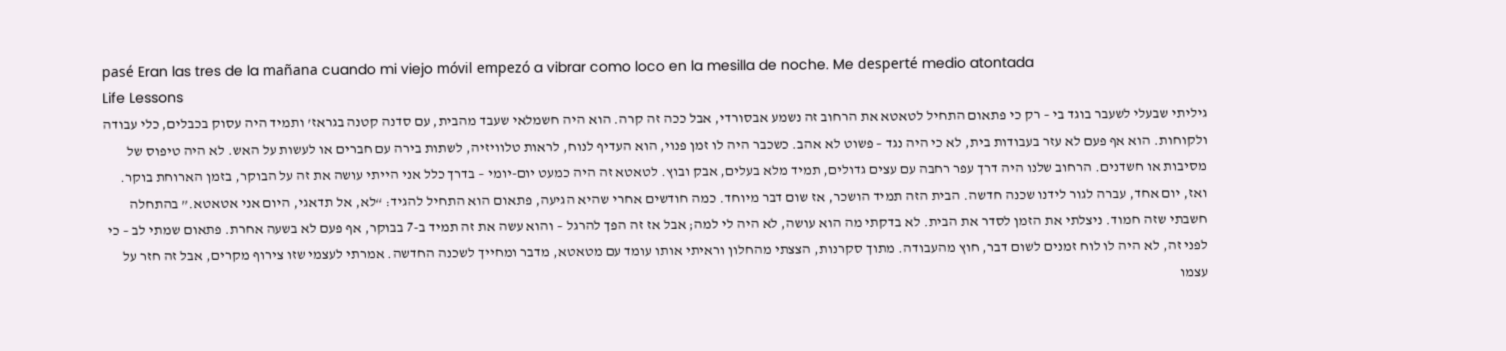pasé Eran las tres de la mañana cuando mi viejo móvil empezó a vibrar como loco en la mesilla de noche. Me desperté medio atontada
Life Lessons
גיליתי שבעלי לשעבר בוגד בי – רק כי פתאום התחיל לטאטא את הרחוב זה נשמע אבסורדי, אבל ככה זה קרה. הוא היה חשמלאי שעבד מהבית, עם סדנה קטנה בגראז’ ותמיד היה עסוק בכבלים, כלי עבודה ולקוחות. הוא אף פעם לא עזר בעבודות בית, לא כי היה נגד – פשוט לא אהב. כשכבר היה לו זמן פנוי, הוא העדיף לנוח, לראות טלוויזיה, לשתות בירה עם חברים או לעשות על האש. לא היה טיפוס של מסיבות או חשדנים. הרחוב שלנו היה דרך עפר רחבה עם עצים גדולים, תמיד מלא בעלים, אבק ובוץ. לטאטא זה היה כמעט יום-יומי – בדרך כלל אני הייתי עושה את זה על הבוקר, בזמן הארוחת בוקר. ואז, יום אחד, עברה לגור לידנו שכנה חדשה. הבית הזה תמיד הושכר, אז שום דבר מיוחד. כמה חודשים אחרי שהיא הגיעה, פתאום הוא התחיל להגיד: “לא, אל תדאגי, היום אני אטאטא.” בהתחלה חשבתי שזה חמוד. ניצלתי את הזמן לסדר את הבית. לא בדקתי מה הוא עושה, לא היה לי למה; אבל אז זה הפך להרגל – והוא עשה את זה תמיד ב-7 בבוקר, אף פעם לא בשעה אחרת. פתאום שמתי לב – כי לפני זה, לא היה לו לוח זמנים לשום דבר, חוץ מהעבודה. מתוך סקרנות, הצצתי מהחלון וראיתי אותו עומד עם מטאטא, מדבר ומחייך לשכנה החדשה. אמרתי לעצמי שזו צירוף מקרים, אבל זה חזר על עצמו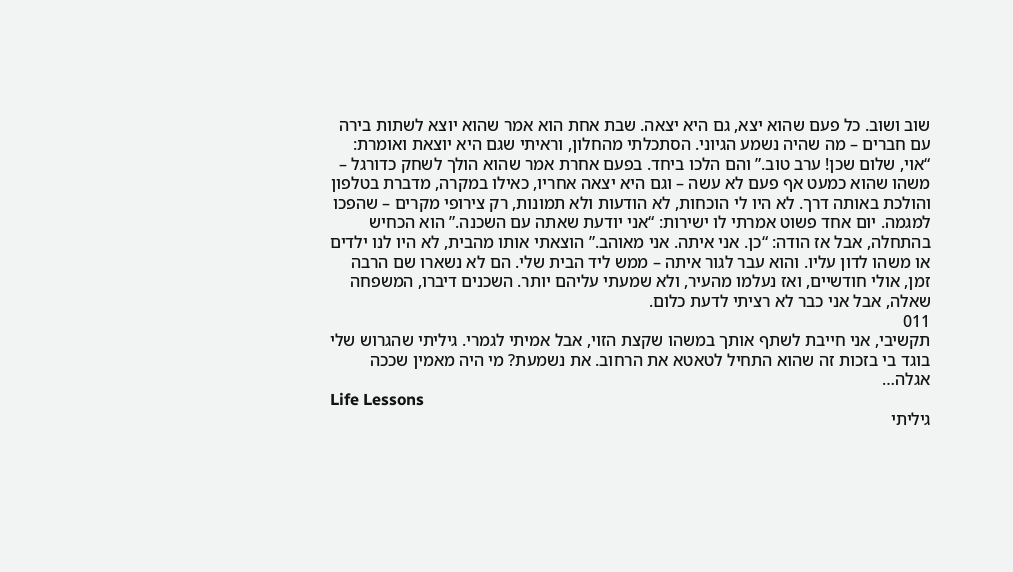שוב ושוב. כל פעם שהוא יצא, גם היא יצאה. שבת אחת הוא אמר שהוא יוצא לשתות בירה עם חברים – מה שהיה נשמע הגיוני. הסתכלתי מהחלון, וראיתי שגם היא יוצאת ואומרת: “אוי, שלום שכן! ערב טוב.” והם הלכו ביחד. בפעם אחרת אמר שהוא הולך לשחק כדורגל – משהו שהוא כמעט אף פעם לא עשה – וגם היא יצאה אחריו, כאילו במקרה, מדברת בטלפון והולכת באותה דרך. לא היו לי הוכחות, לא הודעות ולא תמונות, רק צירופי מקרים – שהפכו למגמה. יום אחד פשוט אמרתי לו ישירות: “אני יודעת שאתה עם השכנה.” הוא הכחיש בהתחלה, אבל אז הודה: “כן. אני איתה. אני מאוהב.” הוצאתי אותו מהבית, לא היו לנו ילדים או משהו לדון עליו. והוא עבר לגור איתה – ממש ליד הבית שלי. הם לא נשארו שם הרבה זמן, אולי חודשיים, ואז נעלמו מהעיר, ולא שמעתי עליהם יותר. השכנים דיברו, המשפחה שאלה, אבל אני כבר לא רציתי לדעת כלום.
011
תקשיבי, אני חייבת לשתף אותך במשהו שקצת הזוי, אבל אמיתי לגמרי. גיליתי שהגרוש שלי בוגד בי בזכות זה שהוא התחיל לטאטא את הרחוב. את נשמעת? מי היה מאמין שככה אגלה…
Life Lessons
גיליתי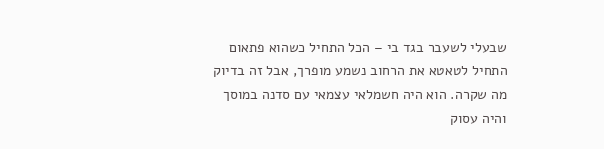שבעלי לשעבר בגד בי – הכל התחיל כשהוא פתאום התחיל לטאטא את הרחוב נשמע מופרך, אבל זה בדיוק מה שקרה. הוא היה חשמלאי עצמאי עם סדנה במוסך והיה עסוק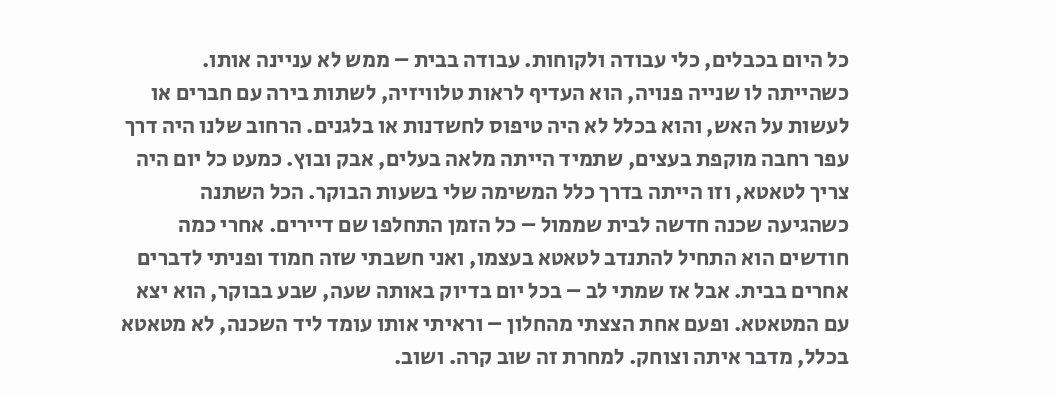כל היום בכבלים, כלי עבודה ולקוחות. עבודה בבית – ממש לא עניינה אותו. כשהייתה לו שנייה פנויה, הוא העדיף לראות טלוויזיה, לשתות בירה עם חברים או לעשות על האש, והוא בכלל לא היה טיפוס לחשדנות או בלגנים. הרחוב שלנו היה דרך עפר רחבה מוקפת בעצים, שתמיד הייתה מלאה בעלים, אבק ובוץ. כמעט כל יום היה צריך לטאטא, וזו הייתה בדרך כלל המשימה שלי בשעות הבוקר. הכל השתנה כשהגיעה שכנה חדשה לבית שממול – כל הזמן התחלפו שם דיירים. אחרי כמה חודשים הוא התחיל להתנדב לטאטא בעצמו, ואני חשבתי שזה חמוד ופניתי לדברים אחרים בבית. אבל אז שמתי לב – בכל יום בדיוק באותה שעה, שבע בבוקר, הוא יצא עם המטאטא. ופעם אחת הצצתי מהחלון – וראיתי אותו עומד ליד השכנה, לא מטאטא בכלל, מדבר איתה וצוחק. למחרת זה שוב קרה. ושוב.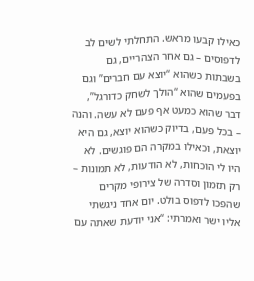כאילו קבעו מראש. התחלתי לשים לב לדפוסים – גם אחר הצהריים, גם בשבתות כשהוא “יוצא עם חברים” וגם בפעמים שהוא “הולך לשחק כדורגל”, דבר שהוא כמעט אף פעם לא עשה. והנה – בכל פעם, בדיוק כשהוא יוצא, גם היא יוצאת, וכאילו במקרה הם פוגשים. לא היו לי הוכחות, לא הודעות, לא תמונות – רק תזמון וסדרה של צירופי מקרים שהפכו לדפוס בולט. יום אחד ניגשתי אליו ישר ואמרתי: “אני יודעת שאתה עם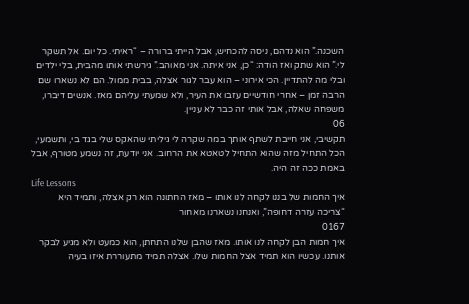השכנה.” הוא נדהם, ניסה להכחיש, אבל הייתי ברורה – “ראיתי. כל יום. אל תשקר לי.” הוא שתק ואז הודה: “כן, אני איתה. אני מאוהב.” גירשתי אותו מהבית, בלי ילדים ובלי מה להתדיין. הכי אירוני – הוא עבר לגור אצלה, בבית ממול. הם לא נשארו שם הרבה זמן – אחרי חודשיים עזבו את העיר, ולא שמעתי עליהם מאז. אנשים דיברו, משפחה שאלה, אבל אותי זה כבר לא עניין.
06
תקשיבי, אני חייבת לשתף אותך במה שקרה לי גיליתי שהאקס שלי בגד בי, ותשמעי, הכל התחיל מזה שהוא התחיל לטאטא את הרחוב. אני יודעת, זה נשמע מטורף, אבל באמת ככה זה היה.
Life Lessons
איך החמות של בננו לקחה לנו אותו – מאז החתונה הוא רק אצלה, ותמיד היא “צריכה עזרה דחופה”, ואנחנו נשארנו מאחור
0167
איך חמות הבן לקחה לנו אותו. מאז שהבן שלנו התחתן, הוא כמעט ולא מגיע לבקר אותנו. עכשיו הוא תמיד אצל החמות שלו. אצלה תמיד מתעוררת איזו בעיה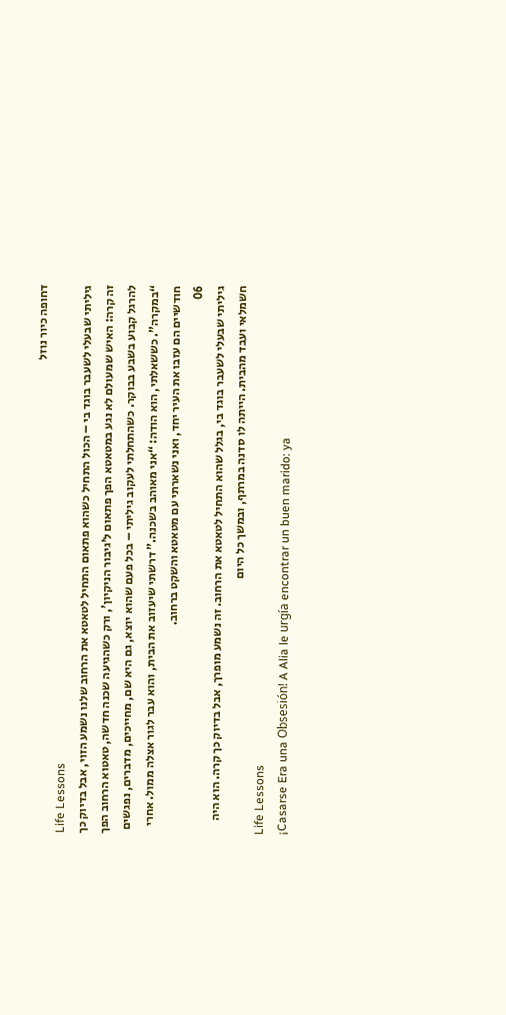דחופה כיור נוזל
Life Lessons
גיליתי שבעלי לשעבר בוגד בי – הכול התחיל כשהוא פתאום התחיל לטאטא את הרחוב שלנו נשמע הזוי, אבל בדיוק כך זה קרה: האיש שמעולם לא נגע במטאטא הפך פתאום ל’גיבור הניקיון’, ורק כשהגיעה שכנה חדשה, טאטוא הרחוב הפך להרגל קבוע בשבע בבוקר. כשהתחלתי לעקוב גיליתי – בכל פעם שהוא יוצא, גם היא שם, מחייכים, מדברים, נפגשים “במקרה”. כששאלתי, הוא הודה: “אני מאוהב בשכנה.” דרשתי שיעזוב את הבית, והוא עבר לגור אצלה ממול. אחרי חודשיים הם עזבו את העיר יחד, ואני נשארתי עם מטאטא והשקט ברחוב.
06
גיליתי שבעלי לשעבר בוגד בי, בגלל שהוא התחיל לטאטא את הרחוב. זה נשמע מופרך, אבל בדיוק כך קרה. הוא היה חשמלאי ועבד מהבית. הייתה לו סדנה במרתף, ובמשך כל היום
Life Lessons
¡Casarse Era una Obsesión! A Alia le urgía encontrar un buen marido: ya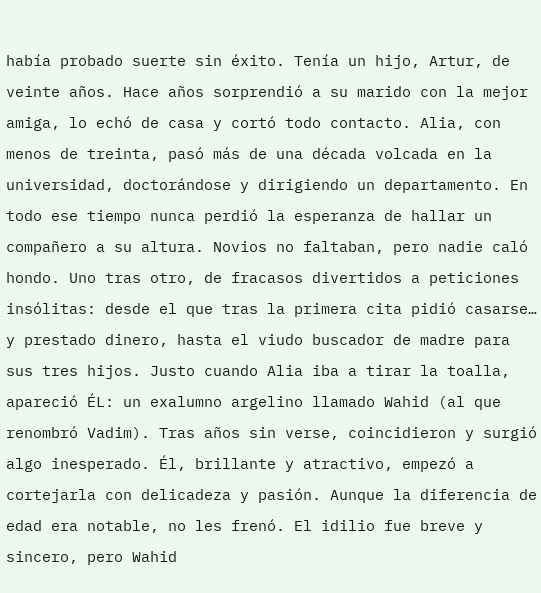había probado suerte sin éxito. Tenía un hijo, Artur, de veinte años. Hace años sorprendió a su marido con la mejor amiga, lo echó de casa y cortó todo contacto. Alia, con menos de treinta, pasó más de una década volcada en la universidad, doctorándose y dirigiendo un departamento. En todo ese tiempo nunca perdió la esperanza de hallar un compañero a su altura. Novios no faltaban, pero nadie caló hondo. Uno tras otro, de fracasos divertidos a peticiones insólitas: desde el que tras la primera cita pidió casarse… y prestado dinero, hasta el viudo buscador de madre para sus tres hijos. Justo cuando Alia iba a tirar la toalla, apareció ÉL: un exalumno argelino llamado Wahid (al que renombró Vadim). Tras años sin verse, coincidieron y surgió algo inesperado. Él, brillante y atractivo, empezó a cortejarla con delicadeza y pasión. Aunque la diferencia de edad era notable, no les frenó. El idilio fue breve y sincero, pero Wahid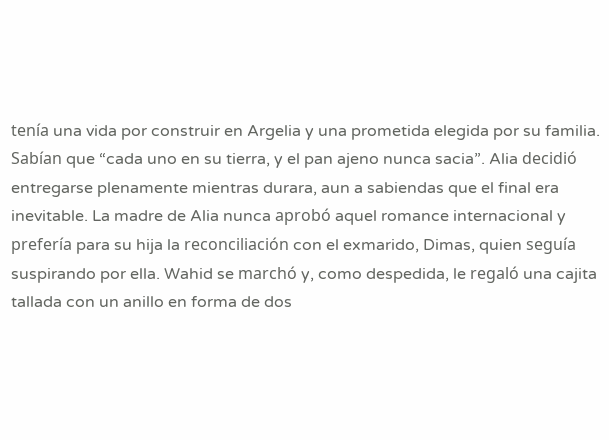tenía una vida por construir en Argelia y una prometida elegida por su familia. Sabían que “cada uno en su tierra, y el pan ajeno nunca sacia”. Alia decidió entregarse plenamente mientras durara, aun a sabiendas que el final era inevitable. La madre de Alia nunca aprobó aquel romance internacional y prefería para su hija la reconciliación con el exmarido, Dimas, quien seguía suspirando por ella. Wahid se marchó y, como despedida, le regaló una cajita tallada con un anillo en forma de dos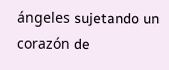ángeles sujetando un corazón de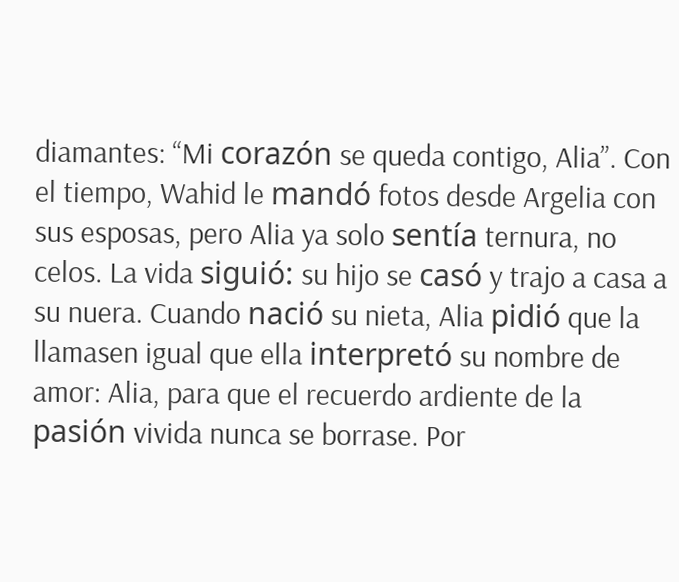diamantes: “Mi corazón se queda contigo, Alia”. Con el tiempo, Wahid le mandó fotos desde Argelia con sus esposas, pero Alia ya solo sentía ternura, no celos. La vida siguió: su hijo se casó y trajo a casa a su nuera. Cuando nació su nieta, Alia pidió que la llamasen igual que ella interpretó su nombre de amor: Alia, para que el recuerdo ardiente de la pasión vivida nunca se borrase. Por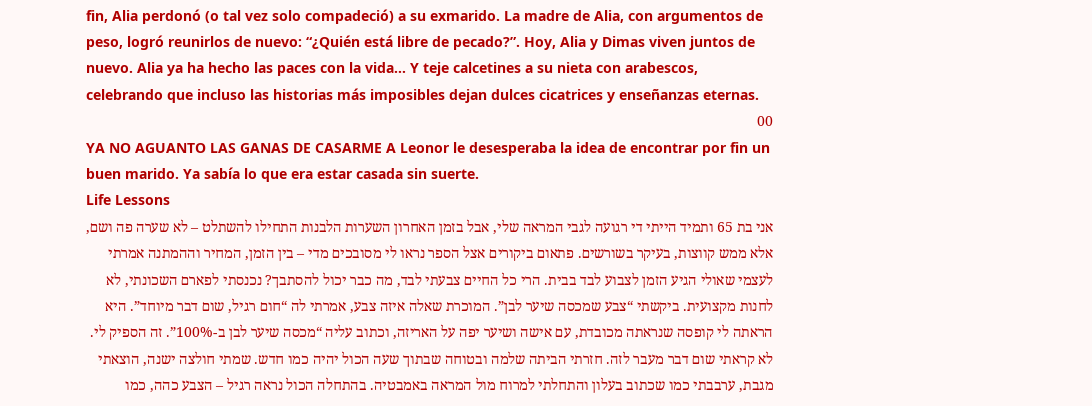fin, Alia perdonó (o tal vez solo compadeció) a su exmarido. La madre de Alia, con argumentos de peso, logró reunirlos de nuevo: “¿Quién está libre de pecado?”. Hoy, Alia y Dimas viven juntos de nuevo. Alia ya ha hecho las paces con la vida… Y teje calcetines a su nieta con arabescos, celebrando que incluso las historias más imposibles dejan dulces cicatrices y enseñanzas eternas.
00
YA NO AGUANTO LAS GANAS DE CASARME A Leonor le desesperaba la idea de encontrar por fin un buen marido. Ya sabía lo que era estar casada sin suerte.
Life Lessons
אני בת 65 ותמיד הייתי די רגועה לגבי המראה שלי, אבל בזמן האחרון השערות הלבנות התחילו להשתלט – לא שערה פה ושם, אלא ממש קווצות, בעיקר בשורשים. פתאום ביקורים אצל הספר נראו לי מסובכים מדי – בין הזמן, המחיר וההמתנה אמרתי לעצמי שאולי הגיע הזמן לצבוע לבד בבית. הרי כל החיים צבעתי לבד, מה כבר יכול להסתבך? נכנסתי לפארם השכונתי, לא לחנות מקצועית. ביקשתי “צבע שמכסה שיער לבן”. המוכרת שאלה איזה צבע, אמרתי לה “חום רגיל, שום דבר מיוחד”. היא הראתה לי קופסה שנראתה מכובדת, עם אישה ושיער יפה על האריזה, וכתוב עליה “מכסה שיער לבן ב-100%”. זה הספיק לי. לא קראתי שום דבר מעבר לזה. חזרתי הביתה שלמה ובטוחה שבתוך שעה הכול יהיה כמו חדש. שמתי חולצה ישנה, הוצאתי מגבת, ערבבתי כמו שכתוב בעלון והתחלתי למרוח מול המראה באמבטיה. בהתחלה הכול נראה רגיל – הצבע כהה, כמו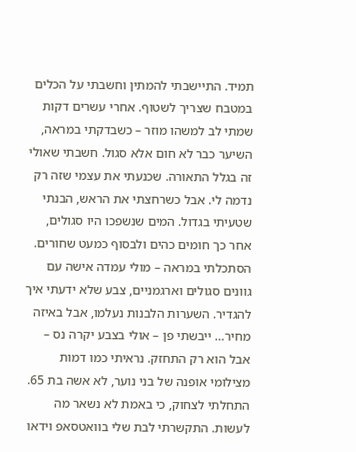תמיד. התיישבתי להמתין וחשבתי על הכלים במטבח שצריך לשטוף. אחרי עשרים דקות שמתי לב למשהו מוזר – כשבדקתי במראה, השיער כבר לא חום אלא סגול. חשבתי שאולי זה בגלל התאורה. שכנעתי את עצמי שזה רק נדמה לי. אבל כשרחצתי את הראש, הבנתי שטעיתי בגדול. המים שנשפכו היו סגולים, אחר כך חומים כהים ולבסוף כמעט שחורים. הסתכלתי במראה – מולי עמדה אישה עם גוונים סגולים וארגמניים, צבע שלא ידעתי איך להגדיר. השערות הלבנות נעלמו, אבל באיזה מחיר… ייבשתי פן – אולי בצבע יקרה נס – אבל הוא רק התחזק. נראיתי כמו דמות מצילומי אופנה של בני נוער, לא אשה בת 65. התחלתי לצחוק, כי באמת לא נשאר מה לעשות. התקשרתי לבת שלי בוואטסאפ וידאו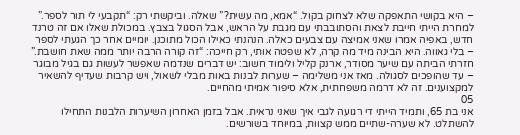– היא בקושי התאפקה שלא לצחוק בקול. “אמא, מה עשית?” שאלה. וביקשתי רק: “תקבעי לי תור לספר.” למחרת הייתי חייבת לצאת והסתובבתי עם מגבת על הראש, אבל הסגול בצבץ. במכולת שאלו אם זה טרנד חדש, באפיה אמרו שאני אמיצה עם צבעים כאלה. הנהנתי כאילו הכול מתוכנן. יומיים אחר כך הגעתי לספר – בלי גאווה. היא הבינה מיד מה קרה, לא שפטה אותי, רק חייכה: “זה קורה הרבה יותר ממה שאת חושבת.” חזרתי הביתה עם שיער מסודר, ארנק קליל ולימוד חשוב: יש דברים שנדמה שאפשר לעשות גם בגיל מבוגר – עד שהופכים לסגולה. מאז אני משלימה – שערות לבנות באות מבלי לשאול, ויש קרבות שעדיף להשאיר למקצוענים. זה לא דרמה משפחתית, אלא סיפור אמיתי מהחיים.
05
אני בת 65, ותמיד הייתי די רגועה לגבי איך שאני נראית. אבל בזמן האחרון השיערות הלבנות התחילו להשתלט. לא שערה-שתיים ממש קצוות, במיוחד בשורשים.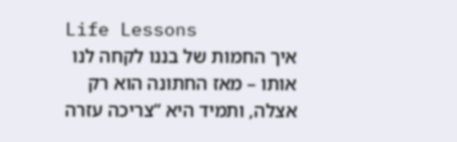Life Lessons
איך החמות של בננו לקחה לנו אותו – מאז החתונה הוא רק אצלה, ותמיד היא “צריכה עזרה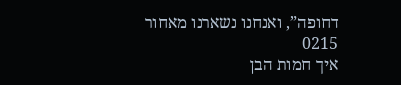דחופה”, ואנחנו נשארנו מאחור
0215
איך חמות הבן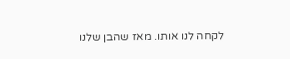לקחה לנו אותו. מאז שהבן שלנו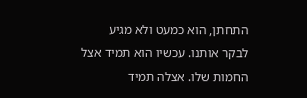התחתן, הוא כמעט ולא מגיע לבקר אותנו. עכשיו הוא תמיד אצל החמות שלו. אצלה תמיד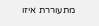מתעוררת איזו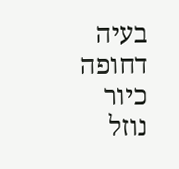בעיה דחופה כיור נוזל